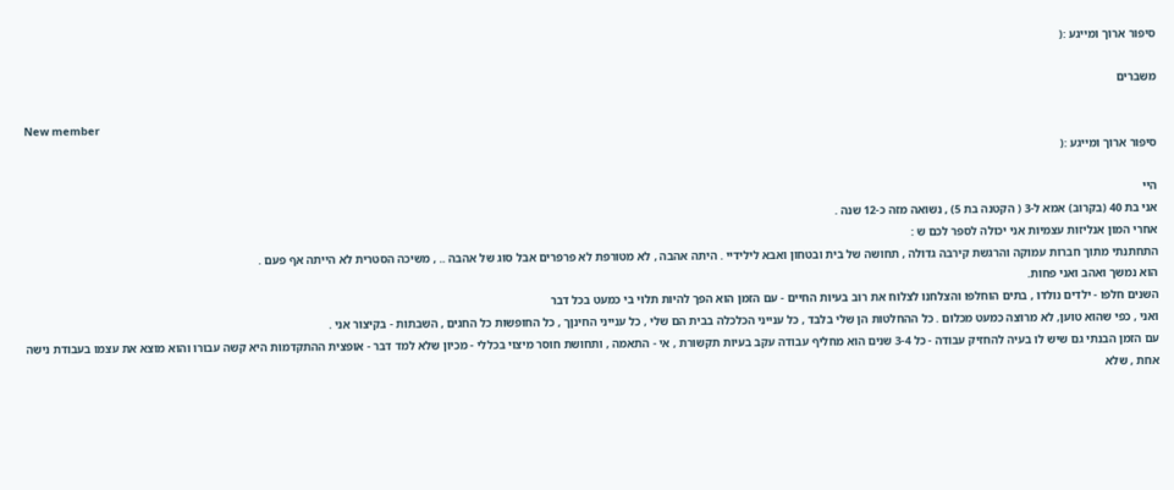סיפור ארוך ומייגע :(

משברים

New member
סיפור ארוך ומייגע :(

היי
אני בת 40 (בקרוב) אמא ל-3 ( הקטנה בת 5) , נשואה מזה כ-12 שנה .
אחרי המון אנליזות עצמיות אני יכולה לספר לכם ש :
התחתנתי מתוך חברות עמוקה והרגשת קירבה גדולה , תחושה של בית ובטחון ואבא לילידיי . היתה אהבה , לא מטורפת לא פרפרים אבל סוג של אהבה .. , משיכה הסטרית לא הייתה אף פעם .
הוא נמשך ואהב ואני פחות.
השנים חלפו - ילדים נולדו , בתים הוחלפו והצלחנו לצלוח את רוב בעיות החיים - עם הזמן הוא הפך להיות תלוי בי כמעט בכל דבר
ואני , כפי שהוא טוען, לא מרוצה כמעט מכלום . כל ההחלטות הן שלי בלבד , כל ענייני הכלכלה בבית הם שלי , כל ענייני החינןך , כל החופשות כל החגים , השבתות - בקיצור אני .
עם הזמן הבנתי גם שיש לו בעיה להחזיק עבודה - כל 3-4 שנים הוא מחליף עבודה עקב בעיות תקשורת , אי - התאמה , ותחושת חוסר מיצוי בכללי - מכיון שלא למד דבר - אופצית ההתקדמות היא קשה עבורו והוא מוצא את עצמו בעבודת נישה אחת , שלא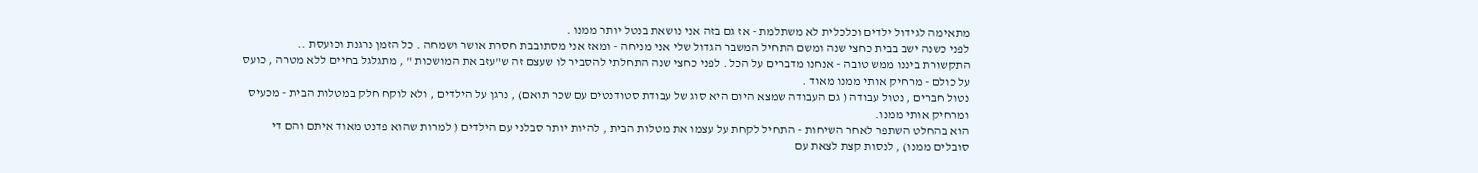מתאימה לגידול ילדים וכלכלית לא משתלמת - אז גם בזה אני נושאת בנטל יותר ממנו .
לפני כשנה ישב בבית כחצי שנה ומשם התחיל המשבר הגדול שלי אני מניחה - ומאז אני מסתובבת חסרת אושר ושמחה . כל הזמן נרגנת וכועסת ..
התקשורת ביננו ממש טובה - אנחנו מדברים על הכל . לפני כחצי שנה התחלתי להסביר לו שעצם זה ש"עזב את המושכות " , מתגלגל בחיים ללא מטרה , כועס על כולם - מרחיק אותי ממנו מאוד .
נטול חברים , נטול עבודה ( גם העבודה שמצא היום היא סוג של עבודת סטודנטים עם שכר תואם) , נרגן על הילדים , ולא לוקח חלק במטלות הבית - מכעיס ומרחיק אותי ממנו.
הוא בהחלט השתפר לאחר השיחות - התחיל לקחת על עצמו את מטלות הבית , להיות יותר סבלני עם הילדים ( למרות שהוא פדנט מאוד איתם והם די סובלים ממנו) , לנסות קצת לצאת עם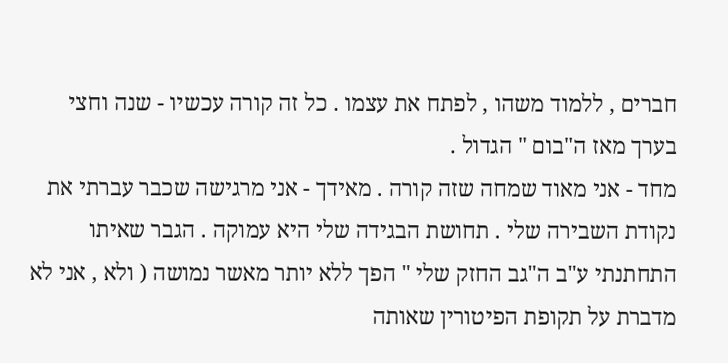חברים , ללמוד משהו , לפתח את עצמו . כל זה קורה עכשיו - שנה וחצי בערך מאז ה"בום " הגדול .
מחד - אני מאוד שמחה שזה קורה . מאידך - אני מרגישה שכבר עברתי את נקודת השבירה שלי . תחושת הבגידה שלי היא עמוקה . הגבר שאיתו התחתנתי ע"ב ה"גב החזק שלי " הפך ללא יותר מאשר נמושה ( ולא , אני לא מדברת על תקופת הפיטורין שאותה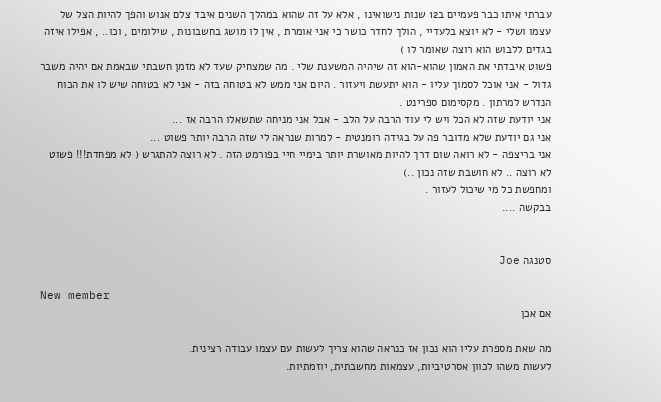עברתי איתו כבר פעמיים ב12 שנות נישואינו , אלא על זה שהוא במהלך השנים איבד צלם אנוש והפך להיות הצל של עצמו ושלי - לא יוצא בלעדיי , הולך לחדר כושר כי אני אומרת , אין לו מושג בחשבונות , שילומים , וכו.. , אפילו איזה בגדים ללבוש הוא רוצה שאומר לו )
פשוט איבדתי את האמון שהוא-הוא זה שיהיה המשענת שלי . מה שמצחיק שעד לא מזמן חשבתי שבאמת אם יהיה משבר גדול - אני אוכל לסמוך עליו - הוא יתעשת ויעזור . היום אני ממש לא בטוחה בזה - אני לא בטוחה שיש לו את הכוח הנדרש למרתון . מקסימום ספרינט .
אני יודעת שזה לא הכל ויש לי עוד הרבה על הלב - אבל אני מניחה שתשאלו הרבה אז ...
אני גם יודעת שלא מדובר פה על בגידה רומנטית - למרות שנראה לי שזה הרבה יותר פשוט ...
אני בריצפה - לא רואה שום דרך להיות מאושרת יותר בימיי חיי בפורמט הזה . לא רוצה להתגרש ( לא מפחדת!!! פשוט לא רוצה .. לא חושבת שזה נכון ..)
ומחפשת כל מי שיכול לעזור .
בבקשה ....


סטנגה Joe

New member
אם אכן

מה שאת מספרת עליו הוא נכון אז כנראה שהוא צריך לעשות עם עצמו עבודה רצינית.
לעשות משהו לכוון אסרטיביות, עצמאות מחשבתית, יוזמתיות.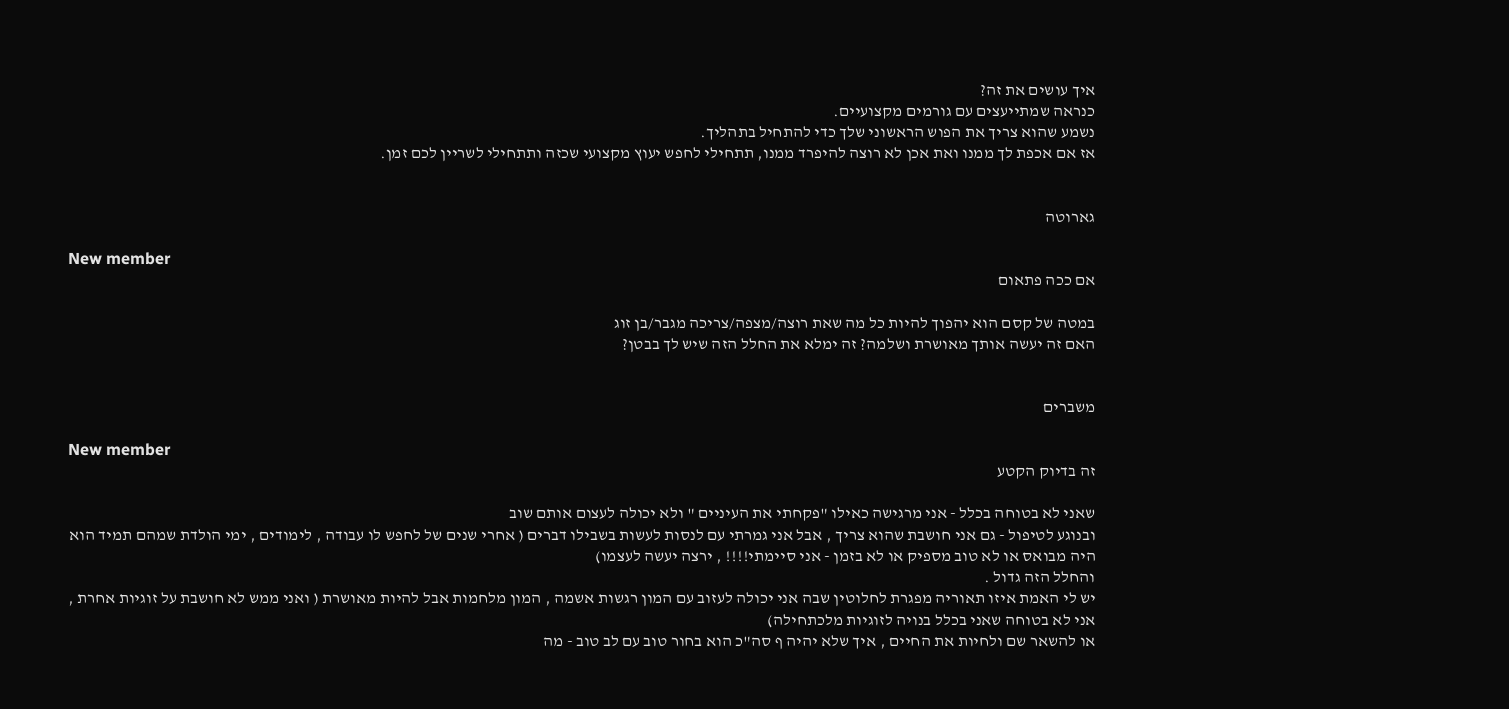איך עושים את זה?
כנראה שמתייעצים עם גורמים מקצועיים.
נשמע שהוא צריך את הפוש הראשוני שלך כדי להתחיל בתהליך.
אז אם אכפת לך ממנו ואת אכן לא רוצה להיפרד ממנו, תתחילי לחפש יעוץ מקצועי שכזה ותתחילי לשריין לכם זמן.


גארוטה

New member
אם ככה פתאום

במטה של קסם הוא יהפוך להיות כל מה שאת רוצה/מצפה/צריכה מגבר/בן זוג
האם זה יעשה אותך מאושרת ושלמה? זה ימלא את החלל הזה שיש לך בבטן?


משברים

New member
זה בדיוק הקטע

שאני לא בטוחה בכלל - אני מרגישה כאילו "פקחתי את העיניים " ולא יכולה לעצום אותם שוב
ובנוגע לטיפול - גם אני חושבת שהוא צריך , אבל אני גמרתי עם לנסות לעשות בשבילו דברים ( אחרי שנים של לחפש לו עבודה , לימודים , ימי הולדת שמהם תמיד הוא היה מבואס או לא טוב מספיק או לא בזמן - אני סיימתי!!!! , ירצה יעשה לעצמו)
והחלל הזה גדול .
יש לי האמת איזו תאוריה מפגרת לחלוטין שבה אני יכולה לעזוב עם המון רגשות אשמה , המון מלחמות אבל להיות מאושרת ( ואני ממש לא חושבת על זוגיות אחרת , אני לא בטוחה שאני בכלל בנויה לזוגיות מלכתחילה)
או להשאר שם ולחיות את החיים , איך שלא יהיה ף סה"כ הוא בחור טוב עם לב טוב - מה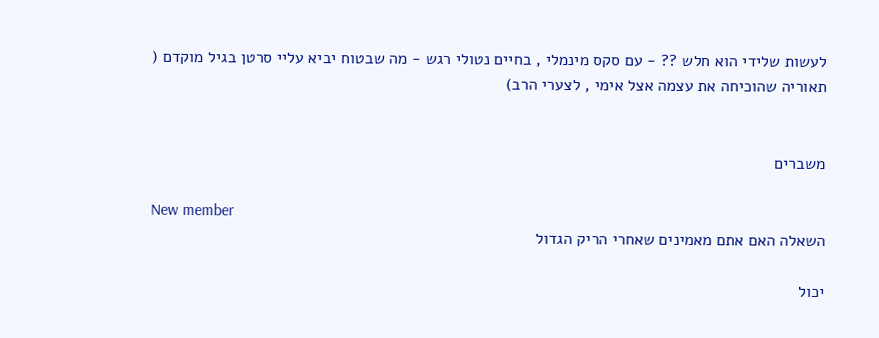לעשות שלידי הוא חלש ?? - עם סקס מינמלי , בחיים נטולי רגש - מה שבטוח יביא עליי סרטן בגיל מוקדם ( תאוריה שהוכיחה את עצמה אצל אימי , לצערי הרב)


משברים

New member
השאלה האם אתם מאמינים שאחרי הריק הגדול

יכול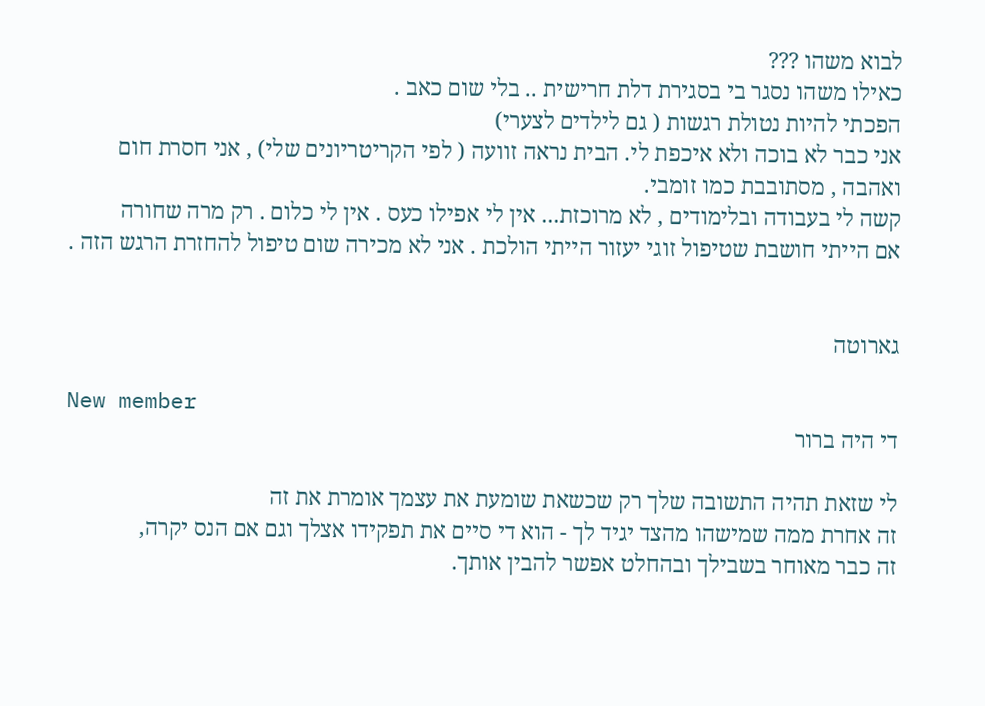לבוא משהו ???
כאילו משהו נסגר בי בסגירת דלת חרישית .. בלי שום כאב .
הפכתי להיות נטולת רגשות ( גם לילדים לצערי)
אני כבר לא בוכה ולא איכפת לי. הבית נראה זוועה ( לפי הקריטריונים שלי) , אני חסרת חום ואהבה , מסתובבת כמו זומבי.
קשה לי בעבודה ובלימודים , לא מרוכזת... אין לי אפילו כעס . אין לי כלום . רק מרה שחורה
אם הייתי חושבת שטיפול זוגי יעזור הייתי הולכת . אני לא מכירה שום טיפול להחזרת הרגש הזה .


גארוטה

New member
די היה ברור

לי שזאת תהיה התשובה שלך רק שכשאת שומעת את עצמך אומרת את זה
זה אחרת ממה שמישהו מהצד יגיד לך - הוא די סיים את תפקידו אצלך וגם אם הנס יקרה,
זה כבר מאוחר בשבילך ובהחלט אפשר להבין אותך.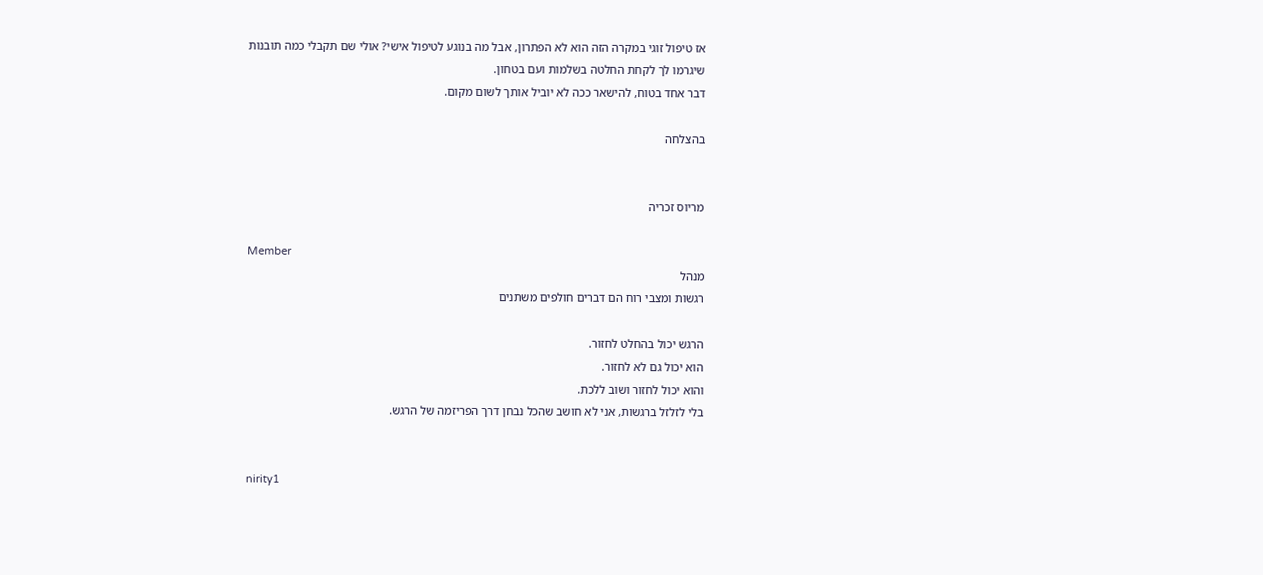אז טיפול זוגי במקרה הזה הוא לא הפתרון, אבל מה בנוגע לטיפול אישי? אולי שם תקבלי כמה תובנות
שיגרמו לך לקחת החלטה בשלמות ועם בטחון.
דבר אחד בטוח, להישאר ככה לא יוביל אותך לשום מקום.

בהצלחה


מריוס זכריה

Member
מנהל
רגשות ומצבי רוח הם דברים חולפים משתנים

הרגש יכול בהחלט לחזור.
הוא יכול גם לא לחזור.
והוא יכול לחזור ושוב ללכת.
בלי לזלזל ברגשות, אני לא חושב שהכל נבחן דרך הפריזמה של הרגש.


nirity1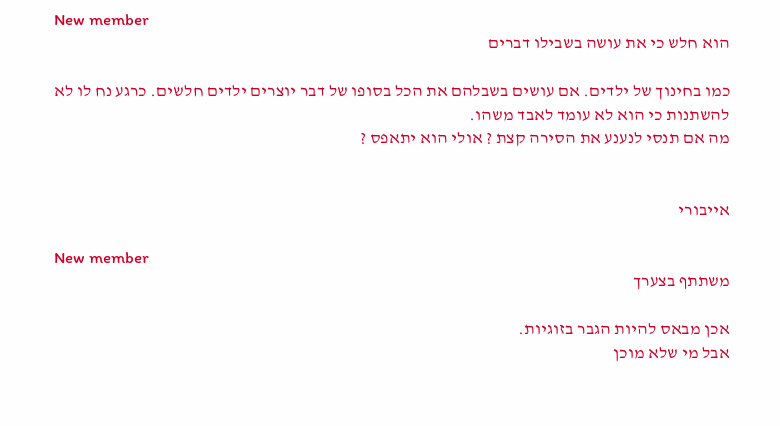New member
הוא חלש כי את עושה בשבילו דברים

כמו בחינוך של ילדים. אם עושים בשבלהם את הכל בסופו של דבר יוצרים ילדים חלשים. כרגע נח לו לא להשתנות כי הוא לא עומד לאבד משהו.
מה אם תנסי לנענע את הסירה קצת ? אולי הוא יתאפס ?


אייבורי

New member
משתתף בצערך

אכן מבאס להיות הגבר בזוגיות.
אבל מי שלא מוכן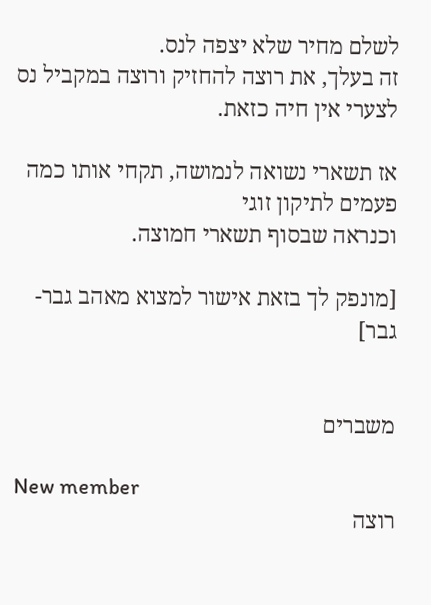לשלם מחיר שלא יצפה לנס.
זה בעלך, את רוצה להחזיק ורוצה במקביל נס
לצערי אין חיה כזאת.

אז תשארי נשואה לנמושה, תקחי אותו כמה פעמים לתיקון זוגי
וכנראה שבסוף תשארי חמוצה.

[מונפק לך בזאת אישור למצוא מאהב גבר-גבר]


משברים

New member
רוצה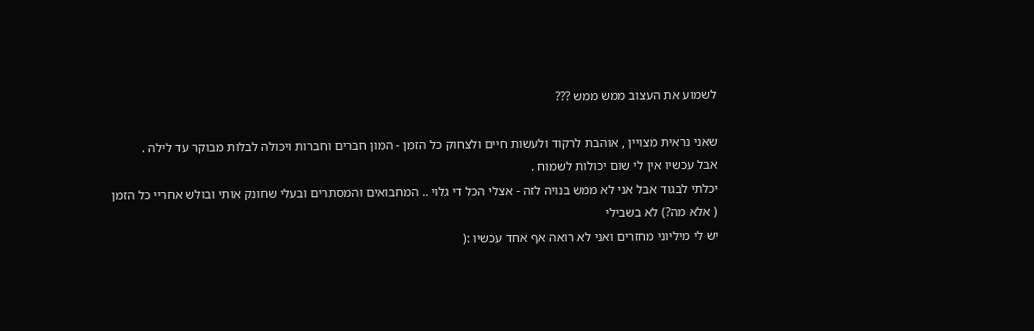לשמוע את העצוב ממש ממש ???

שאני נראית מצויין , אוהבת לרקוד ולעשות חיים ולצחוק כל הזמן - המון חברים וחברות ויכולה לבלות מבוקר עד לילה .
אבל עכשיו אין לי שום יכולות לשמוח .
יכלתי לבגוד אבל אני לא ממש בנויה לזה - אצלי הכל די גלוי .. המחבואים והמסתרים ובעלי שחונק אותי ובולש אחריי כל הזמן ( אלא מה?) לא בשבילי
יש לי מיליוני מחזרים ואני לא רואה אף אחד עכשיו :(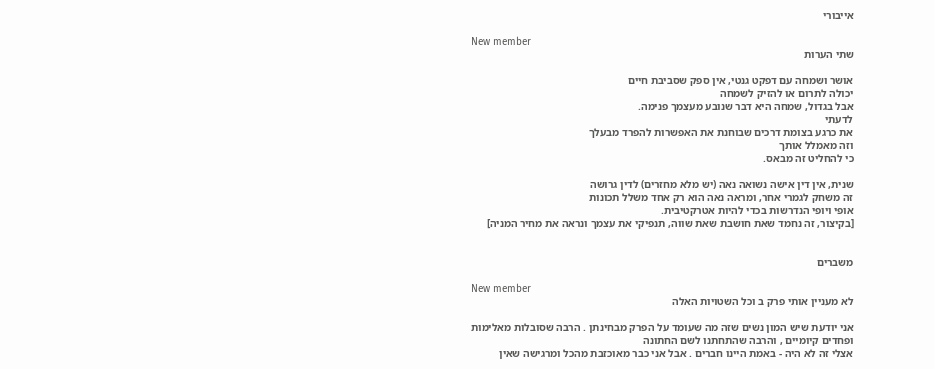אייבורי

New member
שתי הערות

אושר ושמחה עם דפקט גנטי, אין ספק שסביבת חיים
יכולה לתרום או להזיק לשמחה
אבל בגדול, שמחה היא דבר שנובע מעצמך פנימה.
לדעתי
את כרגע בצומת דרכים שבוחנת את האפשרות להפרד מבעלך
וזה מאמלל אותך
כי להחליט זה מבאס.

שנית, אין דין אישה נשואה נאה (יש מלא מחזרים) לדין גרושה
זה משחק לגמרי אחר, ומראה נאה הוא רק אחד משלל תכונות
אופי ויופי הנדרשות בכדי להיות אטרקטיבית.
[בקיצור, זה נחמד שאת חושבת שאת שווה, תנפיקי את עצמך ונראה את מחיר המניה]


משברים

New member
לא מעניין אותי פרק ב וכל השטויות האלה

אני יודעת שיש המון נשים שזה מה שעומד על הפרק מבחינתן . הרבה שסובלות מאלימות ופחדים קיומיים , והרבה שהתחתנו לשם החתונה
אצלי זה לא היה - באמת היינו חברים . אבל אני כבר מאוכזבת מהכל ומרגישה שאין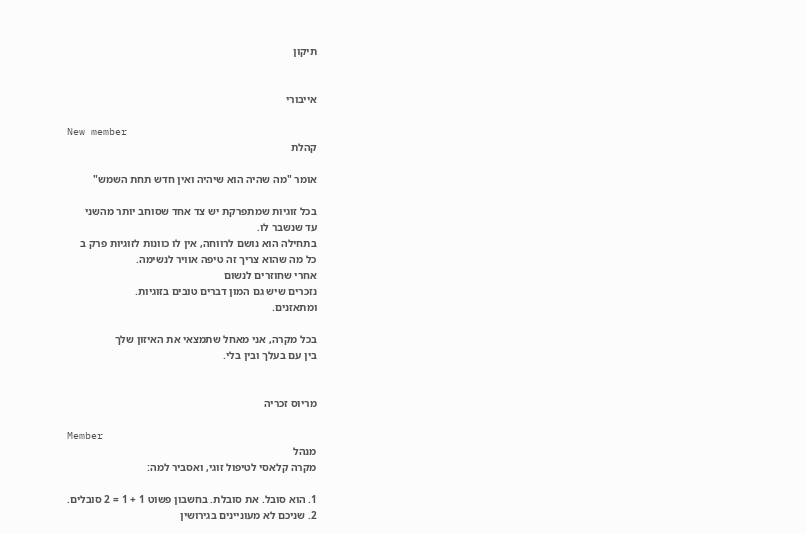תיקון


אייבורי

New member
קהלת

אומר "מה שהיה הוא שיהיה ואין חדש תחת השמש"

בכל זוגיות שמתפרקת יש צד אחד שסוחב יותר מהשני
עד שנשבר לו.
בתחילה הוא נושם לרווחה, אין לו כוונות לזוגיות פרק ב
כל מה שהוא צריך זה טיפה אוויר לנשימה.
אחרי שחוזרים לנשום
נזכרים שיש גם המון דברים טובים בזוגיות.
ומתאזנים.

בכל מקרה, אני מאחל שתמצאי את האיזון שלך
בין עם בעלך ובין בלי.


מריוס זכריה

Member
מנהל
מקרה קלאסי לטיפול זוגי, ואסביר למה:

1. הוא סובל. את סובלת. בחשבון פשוט 1 + 1 = 2 סובלים.
2. שניכם לא מעוניינים בגירושין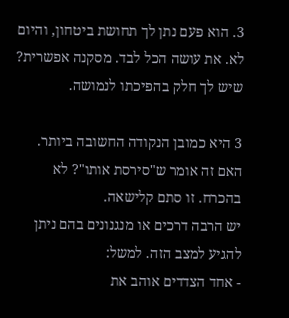3. הוא פעם נתן לך תחושת ביטחון, והיום לא. את עושה הכל לבד. מסקנה אפשרית? שיש לך חלק בהפיכתו לנמושה.

3 היא כמובן הנקודה החשובה ביותר.
האם זה אומר ש"סירסת אותו"? לא בהכרח. זו סתם קלישאה.
יש הרבה דרכים או מנגנונים בהם ניתן להגיע למצב הזה. למשל:
- אחד הצדדים אוהב את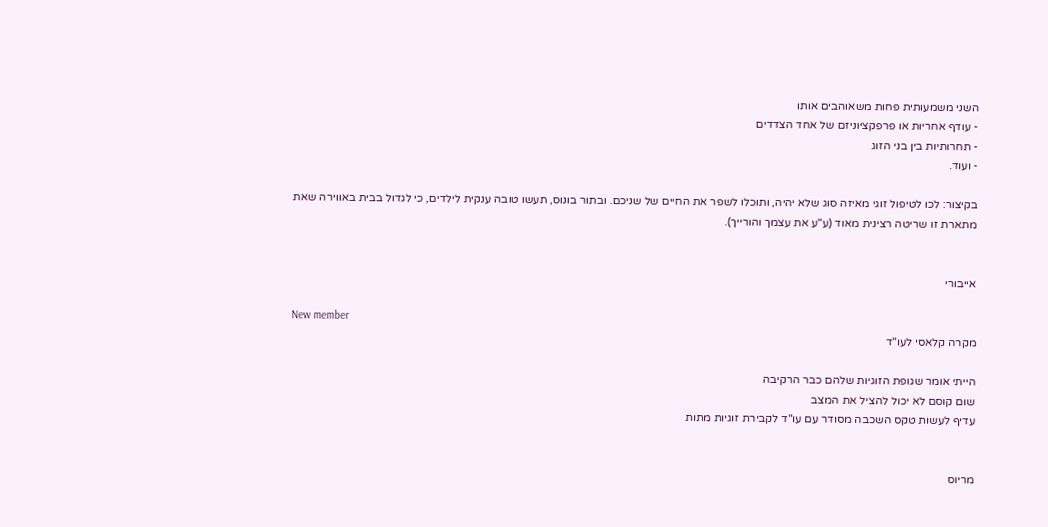השני משמעותית פחות משאוהבים אותו
- עודף אחריות או פרפקציוניזם של אחד הצדדים
- תחרותיות בין בני הזוג
- ועוד.

בקיצור: לכו לטיפול זוגי מאיזה סוג שלא יהיה, ותוכלו לשפר את החיים של שניכם. ובתור בונוס, תעשו טובה ענקית לילדים, כי לגדול בבית באווירה שאת מתארת זו שריטה רצינית מאוד (ע"ע את עצמך והורייך).


אייבורי

New member
מקרה קלאסי לעו"ד

הייתי אומר שגופת הזוגיות שלהם כבר הרקיבה
שום קוסם לא יכול להציל את המצב
עדיף לעשות טקס השכבה מסודר עם עו"ד לקבירת זוגיות מתות


מריוס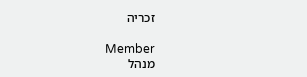זכריה

Member
מנהל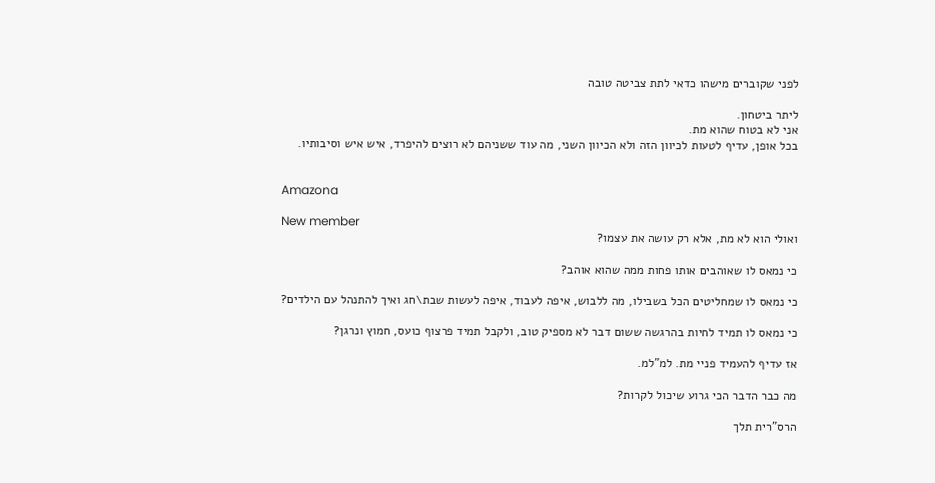לפני שקוברים מישהו כדאי לתת צביטה טובה

ליתר ביטחון.
אני לא בטוח שהוא מת.
בכל אופן, עדיף לטעות לכיוון הזה ולא הכיוון השני, מה עוד ששניהם לא רוצים להיפרד, איש איש וסיבותיו.


Amazona

New member
ואולי הוא לא מת, אלא רק עושה את עצמו?

כי נמאס לו שאוהבים אותו פחות ממה שהוא אוהב?

כי נמאס לו שמחליטים הכל בשבילו, מה ללבוש, איפה לעבוד, איפה לעשות שבת\חג ואיך להתנהל עם הילדים?

כי נמאס לו תמיד לחיות בהרגשה ששום דבר לא מספיק טוב, ולקבל תמיד פרצוף כועס, חמוץ ונרגן?

אז עדיף להעמיד פניי מת. למ"למ.

מה כבר הדבר הכי גרוע שיכול לקרות?

הרס"רית תלך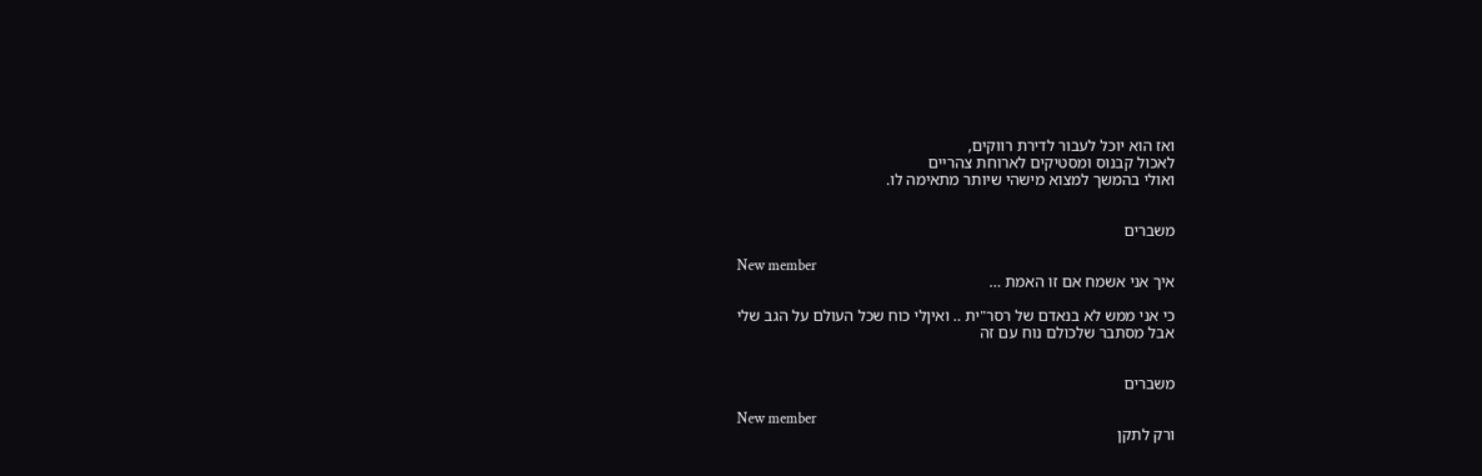ואז הוא יוכל לעבור לדירת רווקים,
לאכול קבנוס ומסטיקים לארוחת צהריים
ואולי בהמשך למצוא מישהי שיותר מתאימה לו.


משברים

New member
איך אני אשמח אם זו האמת ...

כי אני ממש לא בנאדם של רסר"ית .. ואיןלי כוח שכל העולם על הגב שלי
אבל מסתבר שלכולם נוח עם זה


משברים

New member
ורק לתקן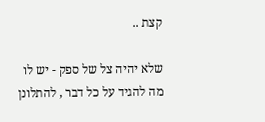קצת ..

שלא יהיה צל של ספק - יש לו מה להגיד על כל דבר , להתלונן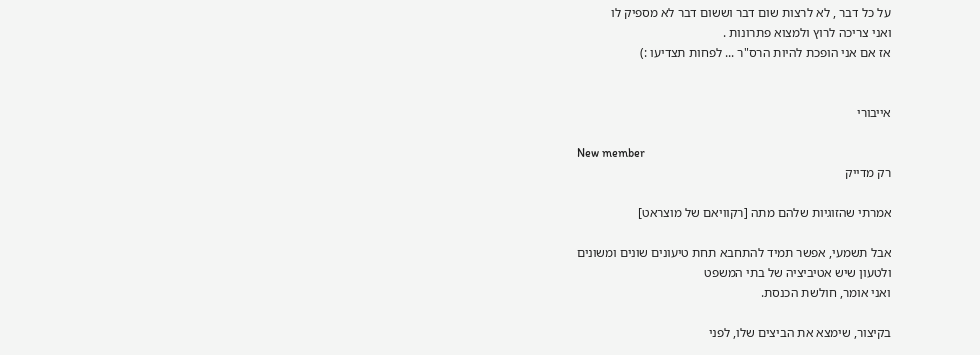על כל דבר , לא לרצות שום דבר וששום דבר לא מספיק לו
ואני צריכה לרוץ ולמצוא פתרונות .
אז אם אני הופכת להיות הרס"ר ... לפחות תצדיעו :)


אייבורי

New member
רק מדייק

אמרתי שהזוגיות שלהם מתה [רקוויאם של מוצראט]

אבל תשמעי, אפשר תמיד להתחבא תחת טיעונים שונים ומשונים
ולטעון שיש אטיביציה של בתי המשפט
ואני אומר, חולשת הכנסת.

בקיצור, שימצא את הביצים שלו, לפני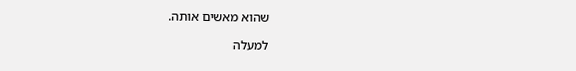שהוא מאשים אותה.

למעלה